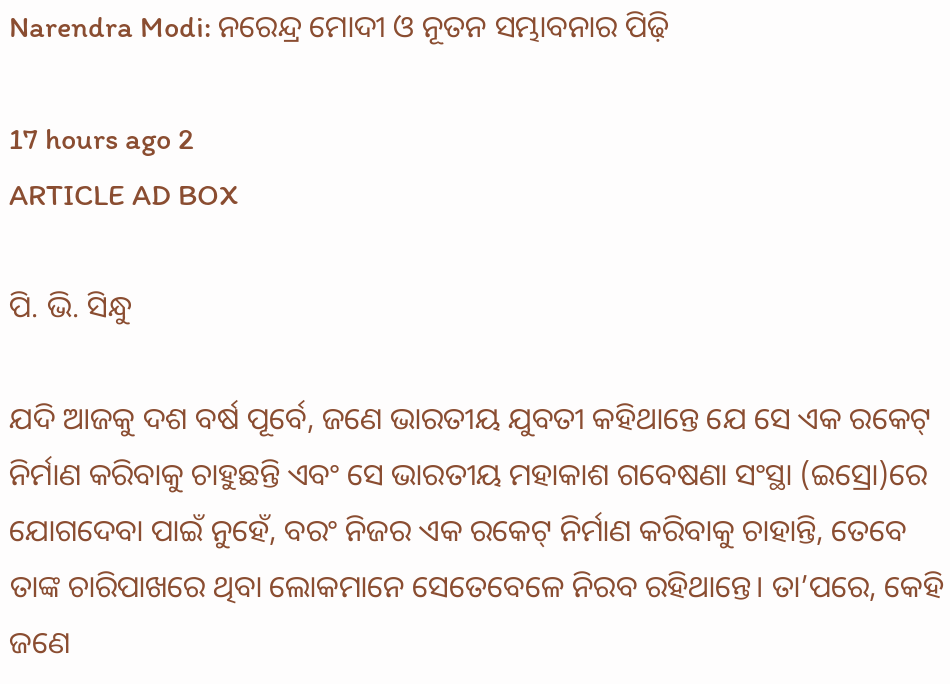Narendra Modi: ନରେନ୍ଦ୍ର ମୋଦୀ ଓ ନୂତନ ସମ୍ଭାବନାର ପିଢ଼ି

17 hours ago 2
ARTICLE AD BOX

ପି. ଭି. ସିନ୍ଧୁ

ଯଦି ଆଜକୁ ଦଶ ବର୍ଷ ପୂର୍ବେ, ଜଣେ ଭାରତୀୟ ଯୁବତୀ କହିଥାନ୍ତେ ଯେ ସେ ଏକ ରକେଟ୍ ନିର୍ମାଣ କରିବାକୁ ଚାହୁଛନ୍ତି ଏବଂ ସେ ଭାରତୀୟ ମହାକାଶ ଗବେଷଣା ସଂସ୍ଥା (ଇସ୍ରୋ)ରେ ଯୋଗଦେବା ପାଇଁ ନୁହେଁ, ବରଂ ନିଜର ଏକ ରକେଟ୍ ନିର୍ମାଣ କରିବାକୁ ଚାହାନ୍ତି, ତେବେ ତାଙ୍କ ଚାରିପାଖରେ ଥିବା ଲୋକମାନେ ସେତେବେଳେ ନିରବ ରହିଥାନ୍ତେ। ତା’ପରେ, କେହି ଜଣେ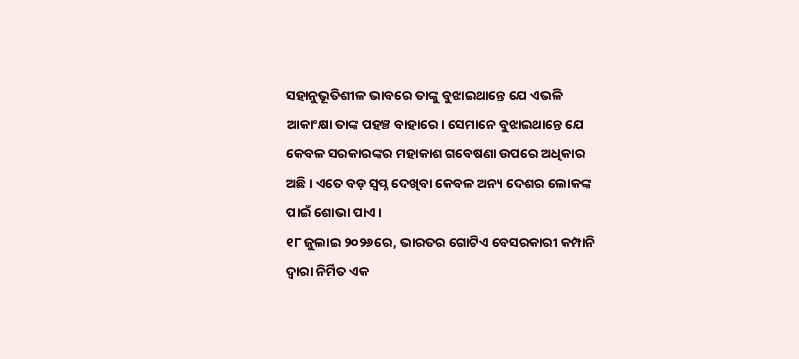ସହାନୁଭୂତିଶୀଳ ଭାବରେ ତାଙ୍କୁ ବୁଝାଇଥାନ୍ତେ ଯେ ଏଭଳି ଆକାଂକ୍ଷା ତାଙ୍କ ପହଞ୍ଚ ବାହାରେ। ସେମାନେ ବୁଝାଇଥାନ୍ତେ ଯେ କେବଳ ସରକାରଙ୍କର ମହାକାଶ ଗବେଷଣା ଉପରେ ଅଧିକାର ଅଛି। ଏତେ ବଡ଼ ସ୍ୱପ୍ନ ଦେଖିବା କେବଳ ଅନ୍ୟ ଦେଶର ଲୋକଙ୍କ ପାଇଁ ଶୋଭା ପାଏ।
୧୮ ଜୁଲାଇ ୨୦୨୬ରେ, ଭାରତର ଗୋଟିଏ ବେସରକାରୀ କମ୍ପାନି ଦ୍ୱାରା ନିର୍ମିତ ଏକ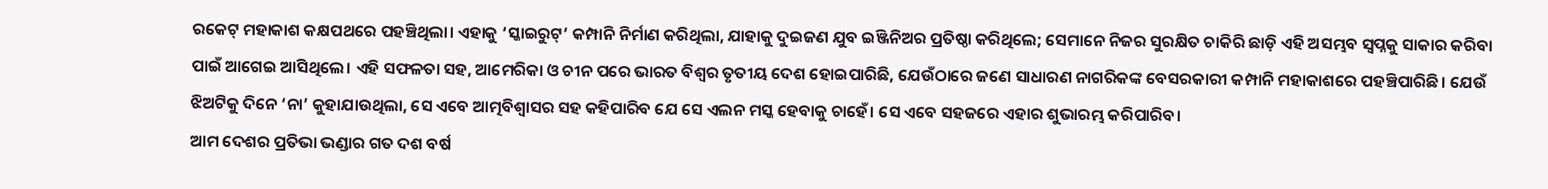ରକେଟ୍ ମହାକାଶ କକ୍ଷପଥରେ ପହଞ୍ଚିଥିଲା। ଏହାକୁ ‘ସ୍କାଇରୁଟ୍’ କମ୍ପାନି ନିର୍ମାଣ କରିଥିଲା, ଯାହାକୁ ଦୁଇଜଣ ଯୁବ ଇଞ୍ଜିନିଅର ପ୍ରତିଷ୍ଠା କରିଥିଲେ; ସେମାନେ ନିଜର ସୁରକ୍ଷିତ ଚାକିରି ଛାଡ଼ି ଏହି ଅସମ୍ଭବ ସ୍ୱପ୍ନକୁ ସାକାର କରିବା ପାଇଁ ଆଗେଇ ଆସିଥିଲେ। ଏହି ସଫଳତା ସହ, ଆମେରିକା ଓ ଚୀନ ପରେ ଭାରତ ବିଶ୍ୱର ତୃତୀୟ ଦେଶ ହୋଇପାରିଛି, ଯେଉଁଠାରେ ଜଣେ ସାଧାରଣ ନାଗରିକଙ୍କ ବେସରକାରୀ କମ୍ପାନି ମହାକାଶରେ ପହଞ୍ଚିପାରିଛି। ଯେଉଁ ଝିଅଟିକୁ ଦିନେ ‘ନା’ କୁହାଯାଉଥିଲା, ସେ ଏବେ ଆତ୍ମବିଶ୍ୱାସର ସହ କହିପାରିବ ଯେ ସେ ଏଲନ ମସ୍କ ହେବାକୁ ଚାହେଁ। ସେ ଏବେ ସହଜରେ ଏହାର ଶୁଭାରମ୍ଭ କରିପାରିବ।
ଆମ ଦେଶର ପ୍ରତିଭା ଭଣ୍ଡାର ଗତ ଦଶ ବର୍ଷ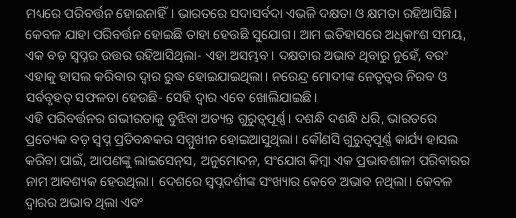ମଧ୍ୟରେ ପରିବର୍ତ୍ତନ ହୋଇନାହିଁ। ଭାରତରେ ସଦାସର୍ବଦା ଏଭଳି ଦକ୍ଷତା ଓ କ୍ଷମତା ରହିଆସିଛି। କେବଳ ଯାହା ପରିବର୍ତ୍ତନ ହୋଇଛି ତାହା ହେଉଛି ସୁଯୋଗ। ଆମ ଇତିହାସରେ ଅଧିକାଂଶ ସମୟ, ଏକ ବଡ଼ ସ୍ୱପ୍ନର ଉତ୍ତର ରହିଆସିଥିଲା- ଏହା ଅସମ୍ଭବ। ଦକ୍ଷତାର ଅଭାବ ଥିବାରୁ ନୁହେଁ, ବରଂ ଏହାକୁ ହାସଲ କରିବାର ଦ୍ୱାର ରୁଦ୍ଧ ହୋଇଯାଇଥିଲା। ନରେନ୍ଦ୍ର ମୋଦୀଙ୍କ ନେତୃତ୍ୱର ନିରବ ଓ ସର୍ବବୃହତ୍ ସଫଳତା ହେଉଛି- ସେହି ଦ୍ୱାର ଏବେ ଖୋଲିଯାଇଛି।
ଏହି ପରିବର୍ତ୍ତନର ଗଭୀରତାକୁ ବୁଝିବା ଅତ୍ୟନ୍ତ ଗୁରୁତ୍ୱପୂର୍ଣ୍ଣ। ଦଶନ୍ଧି ଦଶନ୍ଧି ଧରି, ଭାରତରେ ପ୍ରତ୍ୟେକ ବଡ଼ ସ୍ୱପ୍ନ ପ୍ରତିବନ୍ଧକର ସମ୍ମୁଖୀନ ହୋଇଆସୁଥିଲା। କୌଣସି ଗୁରୁତ୍ୱପୂର୍ଣ୍ଣ କାର୍ଯ୍ୟ ହାସଲ କରିବା ପାଇଁ, ଆପଣଙ୍କୁ ଲାଇସେନ୍‌ସ, ଅନୁମୋଦନ, ସଂଯୋଗ କିମ୍ୱା ଏକ ପ୍ରଭାବଶାଳୀ ପରିବାରର ନାମ ଆବଶ୍ୟକ ହେଉଥିଲା। ଦେଶରେ ସ୍ୱପ୍ନଦର୍ଶୀଙ୍କ ସଂଖ୍ୟାର କେବେ ଅଭାବ ନଥିଲା। କେବଳ ଦ୍ୱାରର ଅଭାବ ଥିଲା ଏବଂ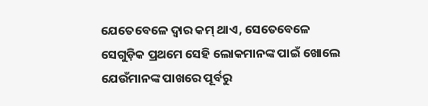ଯେତେବେଳେ ଦ୍ୱାର କମ୍ ଥାଏ, ସେତେବେଳେ ସେଗୁଡ଼ିକ ପ୍ରଥମେ ସେହି ଲୋକମାନଙ୍କ ପାଇଁ ଖୋଲେ ଯେଉଁମାନଙ୍କ ପାଖରେ ପୂର୍ବରୁ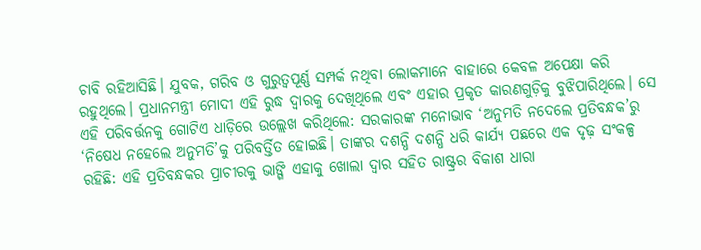ଚାବି ରହିଆସିଛି। ଯୁବକ, ଗରିବ ଓ ଗୁରୁତ୍ୱପୂର୍ଣ୍ଣ ସମ୍ପର୍କ ନଥିବା ଲୋକମାନେ ବାହାରେ କେବଳ ଅପେକ୍ଷା କରି ରହୁଥିଲେ। ପ୍ରଧାନମନ୍ତ୍ରୀ ମୋଦୀ ଏହି ରୁଦ୍ଧ ଦ୍ୱାରକୁ ଦେଖିଥିଲେ ଏବଂ ଏହାର ପ୍ରକୃତ କାରଣଗୁଡ଼ିକୁ ବୁଝିପାରିଥିଲେ। ସେ ଏହି ପରିବର୍ତ୍ତନକୁ ଗୋଟିଏ ଧାଡ଼ିରେ ଉଲ୍ଲେଖ କରିଥିଲେ: ସରକାରଙ୍କ ମନୋଭାବ ‘ଅନୁମତି ନଦେଲେ ପ୍ରତିବନ୍ଧକ’ରୁ ‘ନିଷେଧ ନହେଲେ ଅନୁମତି’କୁ ପରିବର୍ତ୍ତିତ ହୋଇଛି। ତାଙ୍କର ଦଶନ୍ଧି ଦଶନ୍ଧି ଧରି କାର୍ଯ୍ୟ ପଛରେ ଏକ ଦୃଢ଼ ସଂକଳ୍ପ ରହିଛି: ଏହି ପ୍ରତିବନ୍ଧକର ପ୍ରାଚୀରକୁ ଭାଙ୍ଗି ଏହାକୁ ଖୋଲା ଦ୍ୱାର ସହିତ ରାଷ୍ଟ୍ରର ବିକାଶ ଧାରା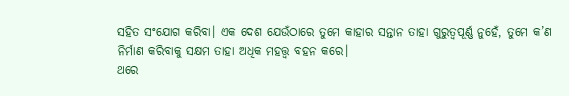ସହିତ ସଂଯୋଗ କରିବା। ଏକ ଦେଶ ଯେଉଁଠାରେ ତୁମେ କାହାର ସନ୍ତାନ ତାହା ଗୁରୁତ୍ୱପୂର୍ଣ୍ଣ ନୁହେଁ, ତୁମେ କ’ଣ ନିର୍ମାଣ କରିବାକୁ ସକ୍ଷମ ତାହା ଅଧିକ ମହତ୍ତ୍ବ ବହନ କରେ।
ଥରେ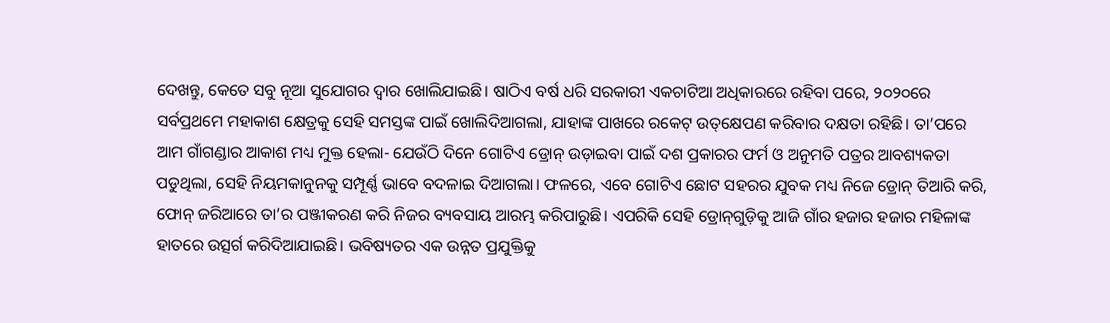ଦେଖନ୍ତୁ, କେତେ ସବୁ ନୂଆ ସୁଯୋଗର ଦ୍ୱାର ଖୋଲିଯାଇଛି। ଷାଠିଏ ବର୍ଷ ଧରି ସରକାରୀ ଏକଚାଟିଆ ଅଧିକାରରେ ରହିବା ପରେ, ୨୦୨୦ରେ ସର୍ବପ୍ରଥମେ ମହାକାଶ କ୍ଷେତ୍ରକୁ ସେହି ସମସ୍ତଙ୍କ ପାଇଁ ଖୋଲିଦିଆଗଲା, ଯାହାଙ୍କ ପାଖରେ ରକେଟ୍ ଉତ୍‌କ୍ଷେପଣ କରିବାର ଦକ୍ଷତା ରହିଛି। ତା’ପରେ ଆମ ଗାଁଗଣ୍ଡାର ଆକାଶ ମଧ୍ୟ ମୁକ୍ତ ହେଲା- ଯେଉଁଠି ଦିନେ ଗୋଟିଏ ଡ୍ରୋନ୍ ଉଡ଼ାଇବା ପାଇଁ ଦଶ ପ୍ରକାରର ଫର୍ମ ଓ ଅନୁମତି ପତ୍ରର ଆବଶ୍ୟକତା ପଡୁଥିଲା, ସେହି ନିୟମକାନୁନକୁ ସମ୍ପୂର୍ଣ୍ଣ ଭାବେ ବଦଳାଇ ଦିଆଗଲା। ଫଳରେ, ଏବେ ଗୋଟିଏ ଛୋଟ ସହରର ଯୁବକ ମଧ୍ୟ ନିଜେ ଡ୍ରୋନ୍ ତିଆରି କରି, ଫୋନ୍ ଜରିଆରେ ତା’ର ପଞ୍ଜୀକରଣ କରି ନିଜର ବ୍ୟବସାୟ ଆରମ୍ଭ କରିପାରୁଛି। ଏପରିକି ସେହି ଡ୍ରୋନ୍‌ଗୁଡ଼ିକୁ ଆଜି ଗାଁର ହଜାର ହଜାର ମହିଳାଙ୍କ ହାତରେ ଉତ୍ସର୍ଗ କରିଦିଆଯାଇଛି। ଭବିଷ୍ୟତର ଏକ ଉନ୍ନତ ପ୍ରଯୁକ୍ତିକୁ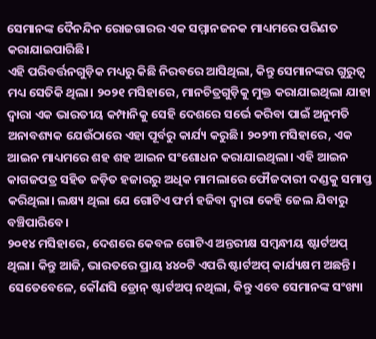ସେମାନଙ୍କ ଦୈନନ୍ଦିନ ରୋଜଗାରର ଏକ ସମ୍ମାନଜନକ ମାଧ୍ୟମରେ ପରିଣତ କରାଯାଇପାରିଛି।
ଏହି ପରିବର୍ତ୍ତନଗୁଡ଼ିକ ମଧ୍ୟରୁ କିଛି ନିରବରେ ଆସିଥିଲା, କିନ୍ତୁ ସେମାନଙ୍କର ଗୁରୁତ୍ୱ ମଧ୍ୟ ସେତିକି ଥିଲା। ୨୦୨୧ ମସିହାରେ, ମାନଚିତ୍ରଗୁଡ଼ିକୁ ମୁକ୍ତ କରାଯାଇଥିଲା ଯାହା ଦ୍ୱାରା ଏକ ଭାରତୀୟ କମ୍ପାନିକୁ ସେହି ଦେଶରେ ସର୍ଭେ କରିବା ପାଇଁ ଅନୁମତି ଅନାବଶ୍ୟକ ଯେଉଁଠାରେ ଏହା ପୂର୍ବରୁ କାର୍ଯ୍ୟ କରୁଛି। ୨୦୨୩ ମସିହାରେ, ଏକ ଆଇନ ମାଧ୍ୟମରେ ଶହ ଶହ ଆଇନ ସଂଶୋଧନ କରାଯାଇଥିଲା। ଏହି ଆଇନ କାଗଜପତ୍ର ସହିତ ଜଡ଼ିତ ହଜାରରୁ ଅଧିକ ମାମଲାରେ ଫୌଜଦାରୀ ଦଣ୍ଡକୁ ସମାପ୍ତ କରିଥିଲା। ଲକ୍ଷ୍ୟ ଥିଲା ଯେ ଗୋଟିଏ ଫର୍ମ ହଜିବା ଦ୍ୱାରା କେହି ଜେଲ ଯିବାରୁ ବଞ୍ଚିପାରିବେ।
୨୦୧୪ ମସିହାରେ, ଦେଶରେ କେବଳ ଗୋଟିଏ ଅନ୍ତରୀକ୍ଷ ସମ୍ୱନ୍ଧୀୟ ଷ୍ଟାର୍ଟଅପ୍ ଥିଲା। କିନ୍ତୁ ଆଜି, ଭାରତରେ ପ୍ରାୟ ୪୪୦ଟି ଏପରି ଷ୍ଟାର୍ଟଅପ୍ କାର୍ଯ୍ୟକ୍ଷମ ଅଛନ୍ତି। ସେତେବେଳେ, କୌଣସି ଡ୍ରୋନ୍ ଷ୍ଟାର୍ଟଅପ୍ ନଥିଲା, କିନ୍ତୁ ଏବେ ସେମାନଙ୍କ ସଂଖ୍ୟା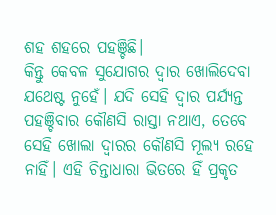ଶହ ଶହରେ ପହଞ୍ଚିଛି।
କିନ୍ତୁ କେବଳ ସୁଯୋଗର ଦ୍ୱାର ଖୋଲିଦେବା ଯଥେଷ୍ଟ ନୁହେଁ। ଯଦି ସେହି ଦ୍ୱାର ପର୍ଯ୍ୟନ୍ତ ପହଞ୍ଚିବାର କୌଣସି ରାସ୍ତା ନଥାଏ, ତେବେ ସେହି ଖୋଲା ଦ୍ୱାରର କୌଣସି ମୂଲ୍ୟ ରହେ ନାହିଁ। ଏହି ଚିନ୍ତାଧାରା ଭିତରେ ହିଁ ପ୍ରକୃତ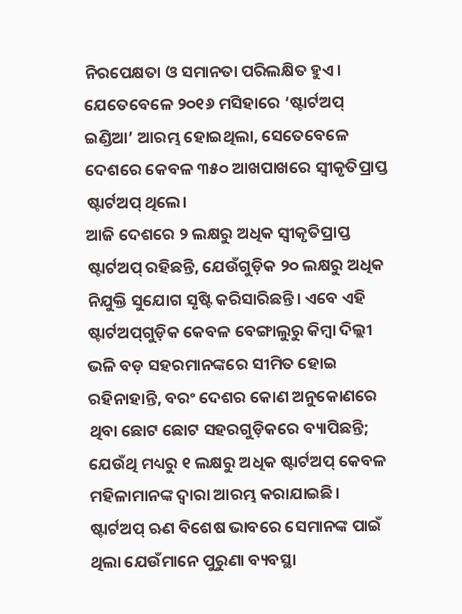ନିରପେକ୍ଷତା ଓ ସମାନତା ପରିଲକ୍ଷିତ ହୁଏ। ଯେତେବେଳେ ୨୦୧୬ ମସିହାରେ ‘ଷ୍ଟାର୍ଟଅପ୍ ଇଣ୍ଡିଆ’ ଆରମ୍ଭ ହୋଇଥିଲା, ସେତେବେଳେ ଦେଶରେ କେବଳ ୩୫୦ ଆଖପାଖରେ ସ୍ୱୀକୃତିପ୍ରାପ୍ତ ଷ୍ଟାର୍ଟଅପ୍ ଥିଲେ।
ଆଜି ଦେଶରେ ୨ ଲକ୍ଷରୁ ଅଧିକ ସ୍ୱୀକୃତିପ୍ରାପ୍ତ ଷ୍ଟାର୍ଟଅପ୍ ରହିଛନ୍ତି, ଯେଉଁଗୁଡ଼ିକ ୨୦ ଲକ୍ଷରୁ ଅଧିକ ନିଯୁକ୍ତି ସୁଯୋଗ ସୃଷ୍ଟି କରିସାରିଛନ୍ତି। ଏବେ ଏହି ଷ୍ଟାର୍ଟଅପ୍‌ଗୁଡ଼ିକ କେବଳ ବେଙ୍ଗାଲୁରୁ କିମ୍ବା ଦିଲ୍ଲୀ ଭଳି ବଡ଼ ସହରମାନଙ୍କରେ ସୀମିତ ହୋଇ ରହିନାହାନ୍ତି, ବରଂ ଦେଶର କୋଣ ଅନୁକୋଣରେ ଥିବା ଛୋଟ ଛୋଟ ସହରଗୁଡ଼ିକରେ ବ୍ୟାପିଛନ୍ତି; ଯେଉଁଥି ମଧ୍ୟରୁ ୧ ଲକ୍ଷରୁ ଅଧିକ ଷ୍ଟାର୍ଟଅପ୍ କେବଳ ମହିଳାମାନଙ୍କ ଦ୍ୱାରା ଆରମ୍ଭ କରାଯାଇଛି।
ଷ୍ଟାର୍ଟଅପ୍‌ ଋଣ ବିଶେଷ ଭାବରେ ସେମାନଙ୍କ ପାଇଁ ଥିଲା ଯେଉଁମାନେ ପୁରୁଣା ବ୍ୟବସ୍ଥା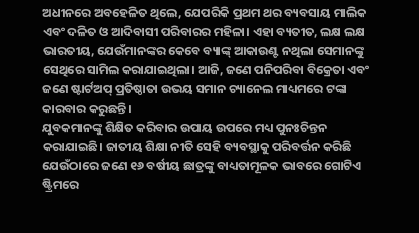ଅଧୀନରେ ଅବହେଳିତ ଥିଲେ, ଯେପରିକି ପ୍ରଥମ ଥର ବ୍ୟବସାୟ ମାଲିକ ଏବଂ ଦଳିତ ଓ ଆଦିବାସୀ ପରିବାରର ମହିଳା। ଏହା ବ୍ୟତୀତ, ଲକ୍ଷ ଲକ୍ଷ ଭାରତୀୟ, ଯେଉଁମାନଙ୍କର କେବେ ବ୍ୟାଙ୍କ୍ ଆକାଉଣ୍ଟ ନଥିଲା ସେମାନଙ୍କୁ ସେଥିରେ ସାମିଲ କରାଯାଇଥିଲା। ଆଜି, ଜଣେ ପନିପରିବା ବିକ୍ରେତା ଏବଂ ଜଣେ ଷ୍ଟାର୍ଟଅପ୍ ପ୍ରତିଷ୍ଠାତା ଉଭୟ ସମାନ ଚ୍ୟାନେଲ ମାଧ୍ୟମରେ ଟଙ୍କା କାରବାର କରୁଛନ୍ତି।
ଯୁବକମାନଙ୍କୁ ଶିକ୍ଷିତ କରିବାର ଉପାୟ ଉପରେ ମଧ୍ୟ ପୁନଃଚିନ୍ତନ କରାଯାଇଛି। ଜାତୀୟ ଶିକ୍ଷା ନୀତି ସେହି ବ୍ୟବସ୍ଥାକୁ ପରିବର୍ତ୍ତନ କରିଛି ଯେଉଁଠାରେ ଜଣେ ୧୬ ବର୍ଷୀୟ ଛାତ୍ରଙ୍କୁ ବାଧ୍ୟତାମୂଳକ ଭାବରେ ଗୋଟିଏ ଷ୍ଟ୍ରିମରେ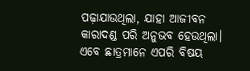ପଢ଼ାଯାଉଥିଲା, ଯାହା ଆଜୀବନ କାରାଦଣ୍ଡ ପରି ଅନୁଭବ ହେଉଥିଲା। ଏବେ ଛାତ୍ରମାନେ ଏପରି ବିଷୟ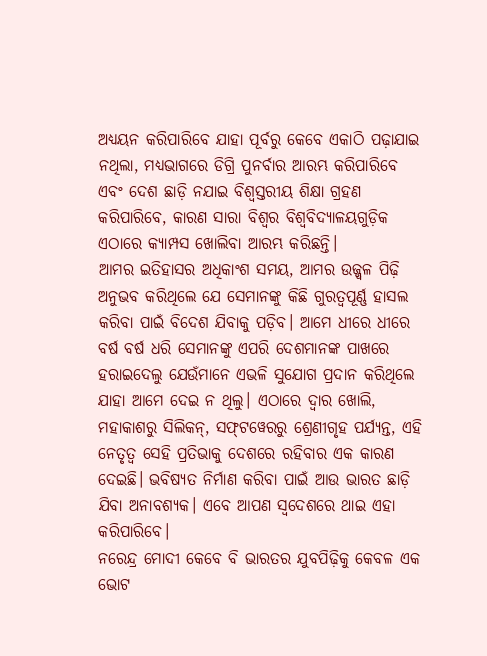ଅଧ୍ୟୟନ କରିପାରିବେ ଯାହା ପୂର୍ବରୁ କେବେ ଏକାଠି ପଢ଼ାଯାଇ ନଥିଲା, ମଧ୍ୟଭାଗରେ ଡିଗ୍ରି ପୁନର୍ବାର ଆରମ୍ଭ କରିପାରିବେ ଏବଂ ଦେଶ ଛାଡ଼ି ନଯାଇ ବିଶ୍ୱସ୍ତରୀୟ ଶିକ୍ଷା ଗ୍ରହଣ କରିପାରିବେ, କାରଣ ସାରା ବିଶ୍ୱର ବିଶ୍ୱବିଦ୍ୟାଳୟଗୁଡ଼ିକ ଏଠାରେ କ୍ୟାମ୍ପସ ଖୋଲିବା ଆରମ୍ଭ କରିଛନ୍ତି।
ଆମର ଇତିହାସର ଅଧିକାଂଶ ସମୟ, ଆମର ଉଜ୍ଜ୍ୱଳ ପିଢ଼ି ଅନୁଭବ କରିଥିଲେ ଯେ ସେମାନଙ୍କୁ କିଛି ଗୁରତ୍ୱପୂର୍ଣ୍ଣ ହାସଲ କରିବା ପାଇଁ ବିଦେଶ ଯିବାକୁ ପଡ଼ିବ। ଆମେ ଧୀରେ ଧୀରେ ବର୍ଷ ବର୍ଷ ଧରି ସେମାନଙ୍କୁ ଏପରି ଦେଶମାନଙ୍କ ପାଖରେ ହରାଇଦେଲୁ ଯେଉଁମାନେ ଏଭଳି ସୁଯୋଗ ପ୍ରଦାନ କରିଥିଲେ ଯାହା ଆମେ ଦେଇ ନ ଥିଲୁ। ଏଠାରେ ଦ୍ୱାର ଖୋଲି, ମହାକାଶରୁ ସିଲିକନ୍, ସଫ୍‌ଟୱେରରୁ ଶ୍ରେଣୀଗୃହ ପର୍ଯ୍ୟନ୍ତ, ଏହି ନେତୃତ୍ୱ ସେହି ପ୍ରତିଭାକୁ ଦେଶରେ ରହିବାର ଏକ କାରଣ ଦେଇଛି। ଭବିଷ୍ୟତ ନିର୍ମାଣ କରିବା ପାଇଁ ଆଉ ଭାରତ ଛାଡ଼ି ଯିବା ଅନାବଶ୍ୟକ। ଏବେ ଆପଣ ସ୍ବଦେଶରେ ଥାଇ ଏହା କରିପାରିବେ।
ନରେନ୍ଦ୍ର ମୋଦୀ କେବେ ବି ଭାରତର ଯୁବପିଢ଼ିକୁ କେବଳ ଏକ ଭୋଟ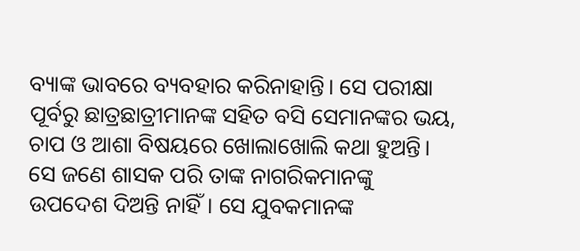ବ୍ୟାଙ୍କ ଭାବରେ ବ୍ୟବହାର କରିନାହାନ୍ତି। ସେ ପରୀକ୍ଷା ପୂର୍ବରୁ ଛାତ୍ରଛାତ୍ରୀମାନଙ୍କ ସହିତ ବସି ସେମାନଙ୍କର ଭୟ, ଚାପ ଓ ଆଶା ବିଷୟରେ ଖୋଲାଖୋଲି କଥା ହୁଅନ୍ତି। ସେ ଜଣେ ଶାସକ ପରି ତାଙ୍କ ନାଗରିକମାନଙ୍କୁ ଉପଦେଶ ଦିଅନ୍ତି ନାହିଁ। ସେ ଯୁବକମାନଙ୍କ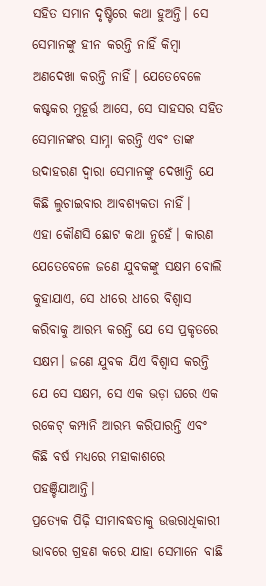ସହିତ ସମାନ ଦୃଷ୍ଟିରେ କଥା ହୁଅନ୍ତି। ସେ ସେମାନଙ୍କୁ ହୀନ କରନ୍ତି ନାହିଁ କିମ୍ୱା ଅଣଦେଖା କରନ୍ତି ନାହିଁ। ଯେତେବେଳେ କଷ୍ଟକର ମୁହୂର୍ତ୍ତ ଆସେ, ସେ ସାହସର ସହିତ ସେମାନଙ୍କର ସାମ୍ନା କରନ୍ତି ଏବଂ ତାଙ୍କ ଉଦାହରଣ ଦ୍ୱାରା ସେମାନଙ୍କୁ ଦେଖାନ୍ତି ଯେ କିଛି ଲୁଚାଇବାର ଆବଶ୍ୟକତା ନାହିଁ।
ଏହା କୌଣସି ଛୋଟ କଥା ନୁହେଁ। କାରଣ ଯେତେବେଳେ ଜଣେ ଯୁବକଙ୍କୁ ସକ୍ଷମ ବୋଲି କୁହାଯାଏ, ସେ ଧୀରେ ଧୀରେ ବିଶ୍ୱାସ କରିବାକୁ ଆରମ୍ଭ କରନ୍ତି ଯେ ସେ ପ୍ରକୃତରେ ସକ୍ଷମ। ଜଣେ ଯୁବକ ଯିଏ ବିଶ୍ୱାସ କରନ୍ତି ଯେ ସେ ସକ୍ଷମ, ସେ ଏକ ଭଡ଼ା ଘରେ ଏକ ରକେଟ୍ କମ୍ପାନି ଆରମ୍ଭ କରିପାରନ୍ତି ଏବଂ କିଛି ବର୍ଷ ମଧ୍ୟରେ ମହାକାଶରେ ପହଞ୍ଚିଯାଆନ୍ତି।
ପ୍ରତ୍ୟେକ ପିଢ଼ି ସୀମାବଦ୍ଧତାକୁ ଉତ୍ତରାଧିକାରୀ ଭାବରେ ଗ୍ରହଣ କରେ ଯାହା ସେମାନେ ବାଛି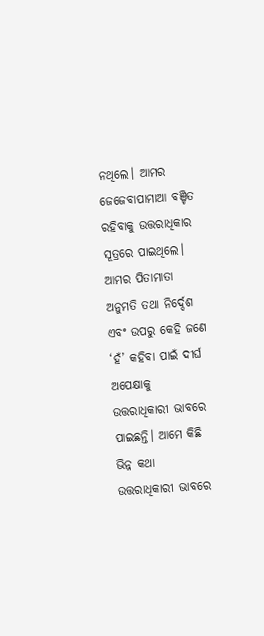ନଥିଲେ। ଆମର ଜେଜେବାପାମାଆ ବଞ୍ଚିତ ରହିବାକୁ ଉତ୍ତରାଧିକାର ସୂତ୍ରରେ ପାଇଥିଲେ। ଆମର ପିତାମାତା ଅନୁମତି ତଥା ନିର୍ଦ୍ଦେଶ ଏବଂ ଉପରୁ କେହି ଜଣେ ‘ହଁ’ କହିବା ପାଇଁ ଦୀର୍ଘ ଅପେକ୍ଷାକୁ ଉତ୍ତରାଧିକାରୀ ଭାବରେ ପାଇଛନ୍ତି। ଆମେ କିଛି ଭିନ୍ନ କଥା ଉତ୍ତରାଧିକାରୀ ଭାବରେ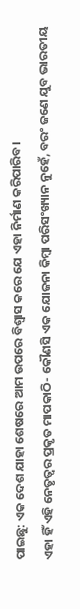ପାଇଛୁ: ଏକ ଦେଶ ଯାହା ଶେଷରେ ଆମ ଉପରେ ବିଶ୍ୱାସ କରେ ଯେ ଏହା ନିର୍ମାଣ କରିପାରିବ।
ଏହା ହିଁ ଏହି ନେତୃତ୍ୱର ପ୍ରକୃତ ମାପକାଠି- କୌଣସି ଏକ ଯୋଜନା କିମ୍ବା ପରିସଂଖ୍ୟାନ ନୁହେଁ, ବରଂ ଜଣେ ଯୁବ ଭାରତୀୟ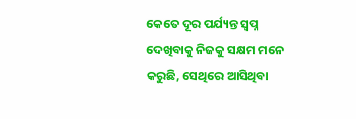କେତେ ଦୂର ପର୍ଯ୍ୟନ୍ତ ସ୍ୱପ୍ନ ଦେଖିବାକୁ ନିଜକୁ ସକ୍ଷମ ମନେ କରୁଛି, ସେଥିରେ ଆସିଥିବା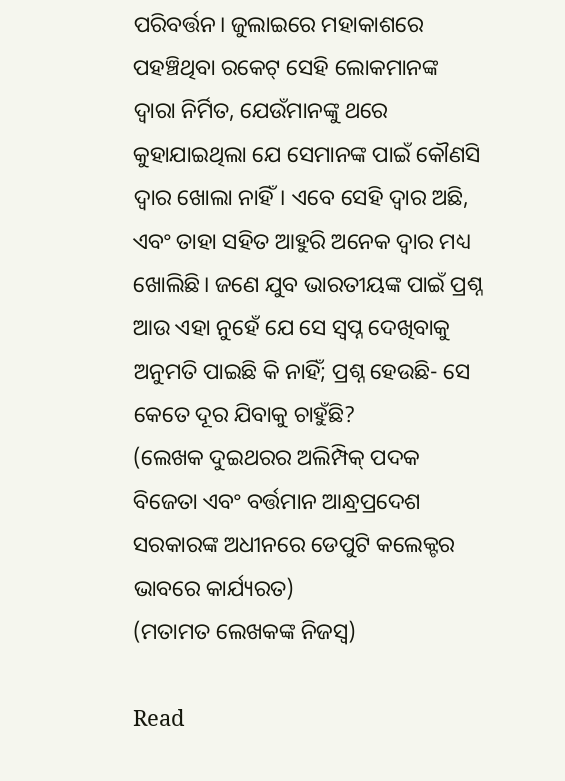ପରିବର୍ତ୍ତନ। ଜୁଲାଇରେ ମହାକାଶରେ ପହଞ୍ଚିଥିବା ରକେଟ୍‌ ସେହି ଲୋକମାନଙ୍କ ଦ୍ୱାରା ନିର୍ମିତ, ଯେଉଁମାନଙ୍କୁ ଥରେ କୁହାଯାଇଥିଲା ଯେ ସେମାନଙ୍କ ପାଇଁ କୌଣସି ଦ୍ୱାର ଖୋଲା ନାହିଁ। ଏବେ ସେହି ଦ୍ୱାର ଅଛି, ଏବଂ ତାହା ସହିତ ଆହୁରି ଅନେକ ଦ୍ୱାର ମଧ୍ୟ ଖୋଲିଛି। ଜଣେ ଯୁବ ଭାରତୀୟଙ୍କ ପାଇଁ ପ୍ରଶ୍ନ ଆଉ ଏହା ନୁହେଁ ଯେ ସେ ସ୍ୱପ୍ନ ଦେଖିବାକୁ ଅନୁମତି ପାଇଛି କି ନାହିଁ; ପ୍ରଶ୍ନ ହେଉଛି- ସେ କେତେ ଦୂର ଯିବାକୁ ଚାହୁଁଛି?
(ଲେଖକ ଦୁଇଥରର ଅଲିମ୍ପିକ୍ ପଦକ ବିଜେତା ଏବଂ ବର୍ତ୍ତମାନ ଆନ୍ଧ୍ରପ୍ରଦେଶ ସରକାରଙ୍କ ଅଧୀନରେ ଡେପୁଟି କଲେକ୍ଟର ଭାବରେ କାର୍ଯ୍ୟରତ)
(ମତାମତ ଲେଖକଙ୍କ ନିଜସ୍ବ)

Read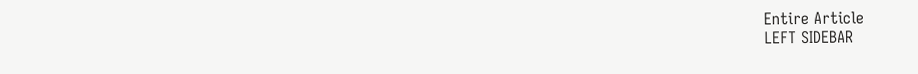Entire Article
LEFT SIDEBAR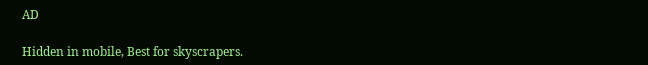AD

Hidden in mobile, Best for skyscrapers.